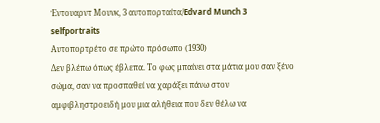Έντουαρντ Μουνκ, 3 αυτοπορταίτα/Edvard Munch 3 selfportraits
Αυτοπορτρέτο σε πρώτο πρόσωπο (1930)
Δεν βλέπω όπως έβλεπα. Το φως μπαίνει στα μάτια μου σαν ξένο σώμα, σαν να προσπαθεί να χαράξει πάνω στον αμφιβληστροειδή μου μια αλήθεια που δεν θέλω να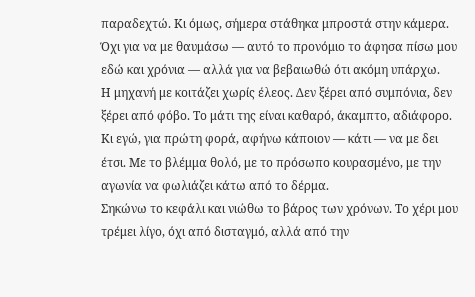παραδεχτώ. Κι όμως, σήμερα στάθηκα μπροστά στην κάμερα. Όχι για να με θαυμάσω — αυτό το προνόμιο το άφησα πίσω μου εδώ και χρόνια — αλλά για να βεβαιωθώ ότι ακόμη υπάρχω.
Η μηχανή με κοιτάζει χωρίς έλεος. Δεν ξέρει από συμπόνια, δεν ξέρει από φόβο. Το μάτι της είναι καθαρό, άκαμπτο, αδιάφορο. Κι εγώ, για πρώτη φορά, αφήνω κάποιον — κάτι — να με δει έτσι. Με το βλέμμα θολό, με το πρόσωπο κουρασμένο, με την αγωνία να φωλιάζει κάτω από το δέρμα.
Σηκώνω το κεφάλι και νιώθω το βάρος των χρόνων. Το χέρι μου τρέμει λίγο, όχι από δισταγμό, αλλά από την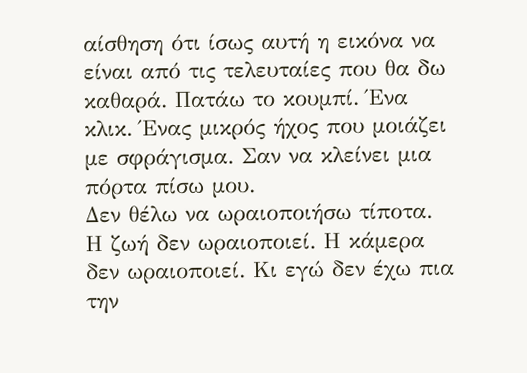αίσθηση ότι ίσως αυτή η εικόνα να είναι από τις τελευταίες που θα δω καθαρά. Πατάω το κουμπί. Ένα κλικ. Ένας μικρός ήχος που μοιάζει με σφράγισμα. Σαν να κλείνει μια πόρτα πίσω μου.
Δεν θέλω να ωραιοποιήσω τίποτα. Η ζωή δεν ωραιοποιεί. Η κάμερα δεν ωραιοποιεί. Κι εγώ δεν έχω πια την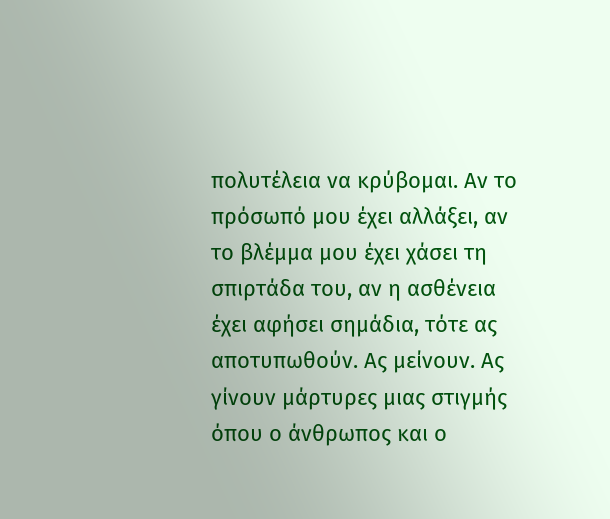πολυτέλεια να κρύβομαι. Αν το πρόσωπό μου έχει αλλάξει, αν το βλέμμα μου έχει χάσει τη σπιρτάδα του, αν η ασθένεια έχει αφήσει σημάδια, τότε ας αποτυπωθούν. Ας μείνουν. Ας γίνουν μάρτυρες μιας στιγμής όπου ο άνθρωπος και ο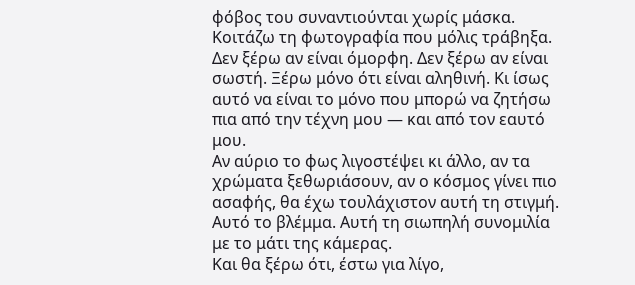φόβος του συναντιούνται χωρίς μάσκα.
Κοιτάζω τη φωτογραφία που μόλις τράβηξα. Δεν ξέρω αν είναι όμορφη. Δεν ξέρω αν είναι σωστή. Ξέρω μόνο ότι είναι αληθινή. Κι ίσως αυτό να είναι το μόνο που μπορώ να ζητήσω πια από την τέχνη μου — και από τον εαυτό μου.
Αν αύριο το φως λιγοστέψει κι άλλο, αν τα χρώματα ξεθωριάσουν, αν ο κόσμος γίνει πιο ασαφής, θα έχω τουλάχιστον αυτή τη στιγμή. Αυτό το βλέμμα. Αυτή τη σιωπηλή συνομιλία με το μάτι της κάμερας.
Και θα ξέρω ότι, έστω για λίγο,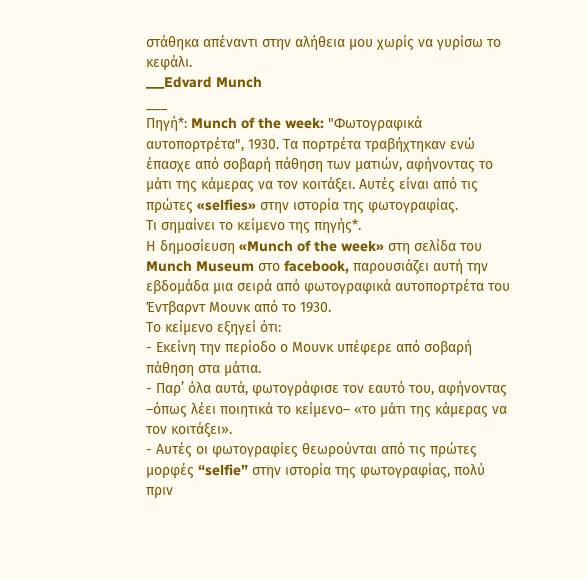στάθηκα απέναντι στην αλήθεια μου χωρίς να γυρίσω το κεφάλι.
___Edvard Munch
___
Πηγή*: Munch of the week: "Φωτογραφικά αυτοπορτρέτα", 1930. Τα πορτρέτα τραβήχτηκαν ενώ έπασχε από σοβαρή πάθηση των ματιών, αφήνοντας το μάτι της κάμερας να τον κοιτάξει. Αυτές είναι από τις πρώτες «selfies» στην ιστορία της φωτογραφίας.
Τι σημαίνει το κείμενο της πηγής*.
Η δημοσίευση «Munch of the week» στη σελίδα του Munch Museum στο facebook, παρουσιάζει αυτή την εβδομάδα μια σειρά από φωτογραφικά αυτοπορτρέτα του Έντβαρντ Μουνκ από το 1930.
Το κείμενο εξηγεί ότι:
- Εκείνη την περίοδο ο Μουνκ υπέφερε από σοβαρή πάθηση στα μάτια.
- Παρ’ όλα αυτά, φωτογράφισε τον εαυτό του, αφήνοντας –όπως λέει ποιητικά το κείμενο– «το μάτι της κάμερας να τον κοιτάξει».
- Αυτές οι φωτογραφίες θεωρούνται από τις πρώτες μορφές “selfie” στην ιστορία της φωτογραφίας, πολύ πριν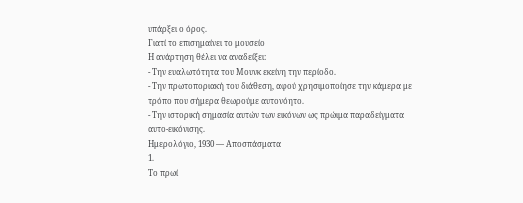υπάρξει ο όρος.
Γιατί το επισημαίνει το μουσείο
Η ανάρτηση θέλει να αναδείξει:
- Την ευαλωτότητα του Μουνκ εκείνη την περίοδο.
- Την πρωτοποριακή του διάθεση, αφού χρησιμοποίησε την κάμερα με τρόπο που σήμερα θεωρούμε αυτονόητο.
- Την ιστορική σημασία αυτών των εικόνων ως πρώιμα παραδείγματα αυτο-εικόνισης.
Ημερολόγιο, 1930 — Αποσπάσματα
1.
Το πρωί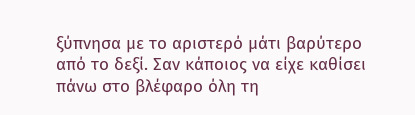ξύπνησα με το αριστερό μάτι βαρύτερο από το δεξί. Σαν κάποιος να είχε καθίσει πάνω στο βλέφαρο όλη τη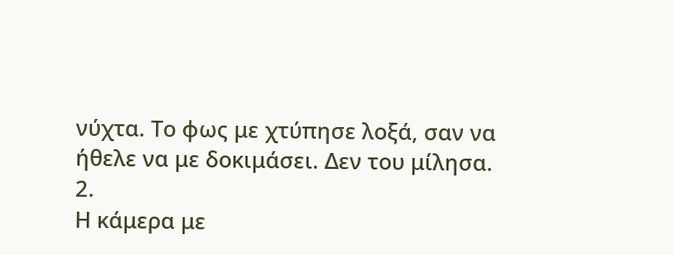νύχτα. Το φως με χτύπησε λοξά, σαν να ήθελε να με δοκιμάσει. Δεν του μίλησα.
2.
Η κάμερα με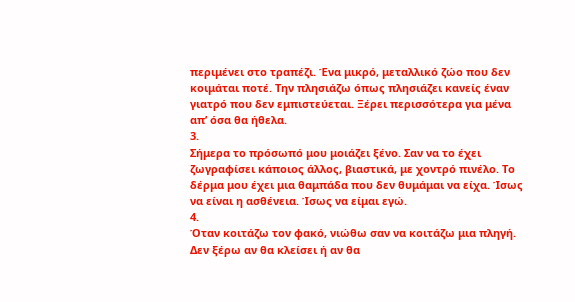περιμένει στο τραπέζι. Ένα μικρό, μεταλλικό ζώο που δεν κοιμάται ποτέ. Την πλησιάζω όπως πλησιάζει κανείς έναν γιατρό που δεν εμπιστεύεται. Ξέρει περισσότερα για μένα απ’ όσα θα ήθελα.
3.
Σήμερα το πρόσωπό μου μοιάζει ξένο. Σαν να το έχει ζωγραφίσει κάποιος άλλος, βιαστικά, με χοντρό πινέλο. Το δέρμα μου έχει μια θαμπάδα που δεν θυμάμαι να είχα. Ίσως να είναι η ασθένεια. Ίσως να είμαι εγώ.
4.
Όταν κοιτάζω τον φακό, νιώθω σαν να κοιτάζω μια πληγή. Δεν ξέρω αν θα κλείσει ή αν θα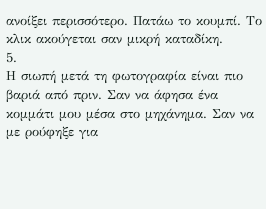ανοίξει περισσότερο. Πατάω το κουμπί. Το κλικ ακούγεται σαν μικρή καταδίκη.
5.
Η σιωπή μετά τη φωτογραφία είναι πιο βαριά από πριν. Σαν να άφησα ένα κομμάτι μου μέσα στο μηχάνημα. Σαν να με ρούφηξε για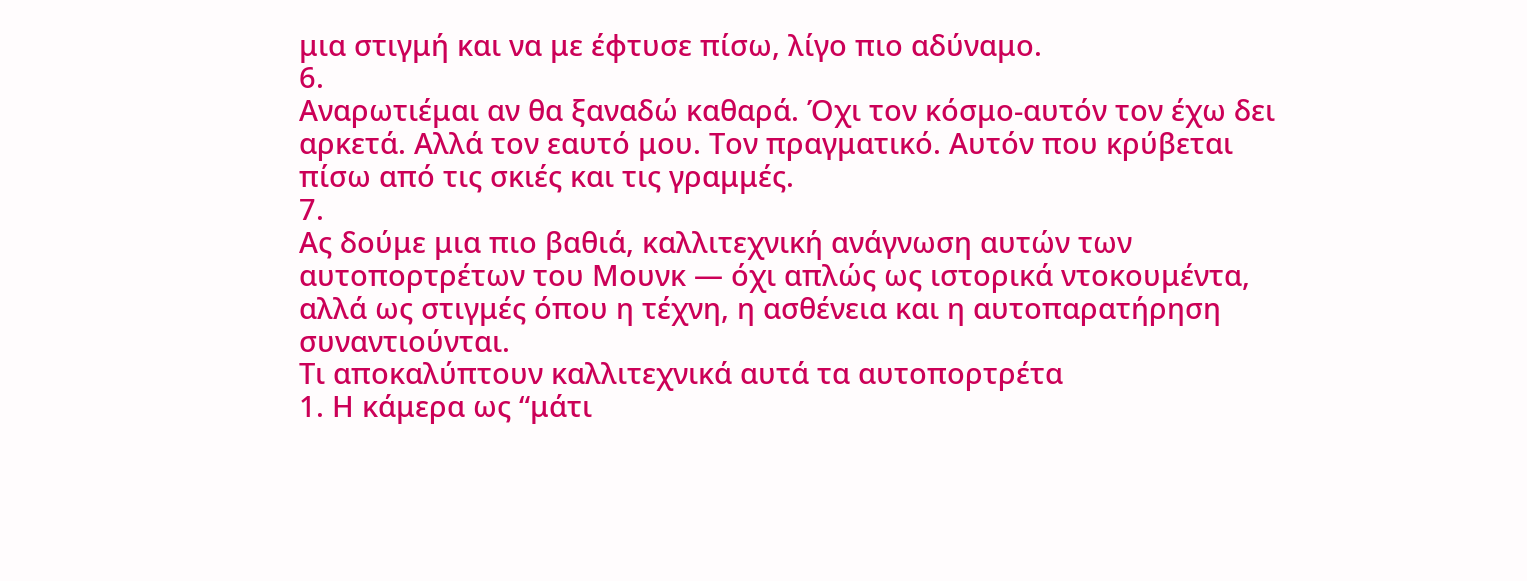μια στιγμή και να με έφτυσε πίσω, λίγο πιο αδύναμο.
6.
Αναρωτιέμαι αν θα ξαναδώ καθαρά. Όχι τον κόσμο-αυτόν τον έχω δει αρκετά. Αλλά τον εαυτό μου. Τον πραγματικό. Αυτόν που κρύβεται πίσω από τις σκιές και τις γραμμές.
7.
Ας δούμε μια πιο βαθιά, καλλιτεχνική ανάγνωση αυτών των αυτοπορτρέτων του Μουνκ — όχι απλώς ως ιστορικά ντοκουμέντα, αλλά ως στιγμές όπου η τέχνη, η ασθένεια και η αυτοπαρατήρηση συναντιούνται.
Τι αποκαλύπτουν καλλιτεχνικά αυτά τα αυτοπορτρέτα
1. Η κάμερα ως “μάτι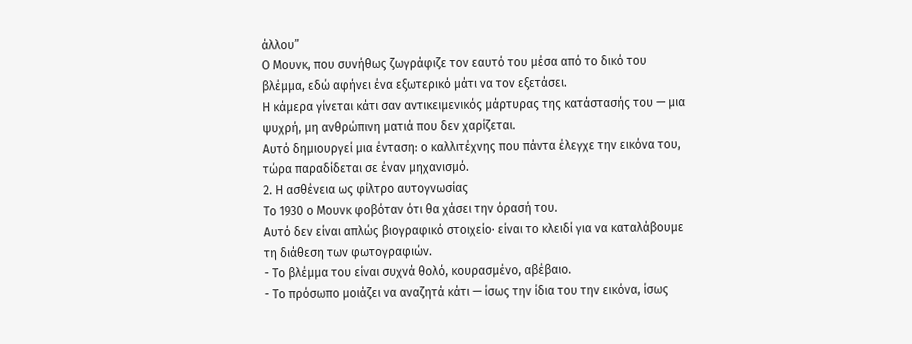άλλου”
Ο Μουνκ, που συνήθως ζωγράφιζε τον εαυτό του μέσα από το δικό του βλέμμα, εδώ αφήνει ένα εξωτερικό μάτι να τον εξετάσει.
Η κάμερα γίνεται κάτι σαν αντικειμενικός μάρτυρας της κατάστασής του — μια ψυχρή, μη ανθρώπινη ματιά που δεν χαρίζεται.
Αυτό δημιουργεί μια ένταση: ο καλλιτέχνης που πάντα έλεγχε την εικόνα του, τώρα παραδίδεται σε έναν μηχανισμό.
2. Η ασθένεια ως φίλτρο αυτογνωσίας
Το 1930 ο Μουνκ φοβόταν ότι θα χάσει την όρασή του.
Αυτό δεν είναι απλώς βιογραφικό στοιχείο· είναι το κλειδί για να καταλάβουμε τη διάθεση των φωτογραφιών.
- Το βλέμμα του είναι συχνά θολό, κουρασμένο, αβέβαιο.
- Το πρόσωπο μοιάζει να αναζητά κάτι — ίσως την ίδια του την εικόνα, ίσως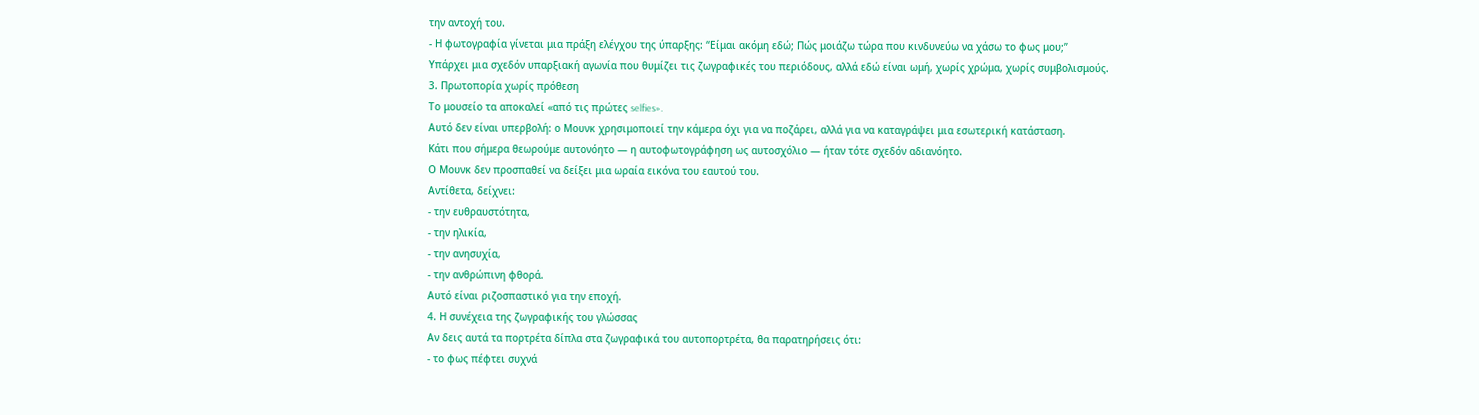την αντοχή του.
- Η φωτογραφία γίνεται μια πράξη ελέγχου της ύπαρξης: “Είμαι ακόμη εδώ; Πώς μοιάζω τώρα που κινδυνεύω να χάσω το φως μου;”
Υπάρχει μια σχεδόν υπαρξιακή αγωνία που θυμίζει τις ζωγραφικές του περιόδους, αλλά εδώ είναι ωμή, χωρίς χρώμα, χωρίς συμβολισμούς.
3. Πρωτοπορία χωρίς πρόθεση
Το μουσείο τα αποκαλεί «από τις πρώτες selfies».
Αυτό δεν είναι υπερβολή: ο Μουνκ χρησιμοποιεί την κάμερα όχι για να ποζάρει, αλλά για να καταγράψει μια εσωτερική κατάσταση.
Κάτι που σήμερα θεωρούμε αυτονόητο — η αυτοφωτογράφηση ως αυτοσχόλιο — ήταν τότε σχεδόν αδιανόητο.
Ο Μουνκ δεν προσπαθεί να δείξει μια ωραία εικόνα του εαυτού του.
Αντίθετα, δείχνει:
- την ευθραυστότητα,
- την ηλικία,
- την ανησυχία,
- την ανθρώπινη φθορά.
Αυτό είναι ριζοσπαστικό για την εποχή.
4. Η συνέχεια της ζωγραφικής του γλώσσας
Αν δεις αυτά τα πορτρέτα δίπλα στα ζωγραφικά του αυτοπορτρέτα, θα παρατηρήσεις ότι:
- το φως πέφτει συχνά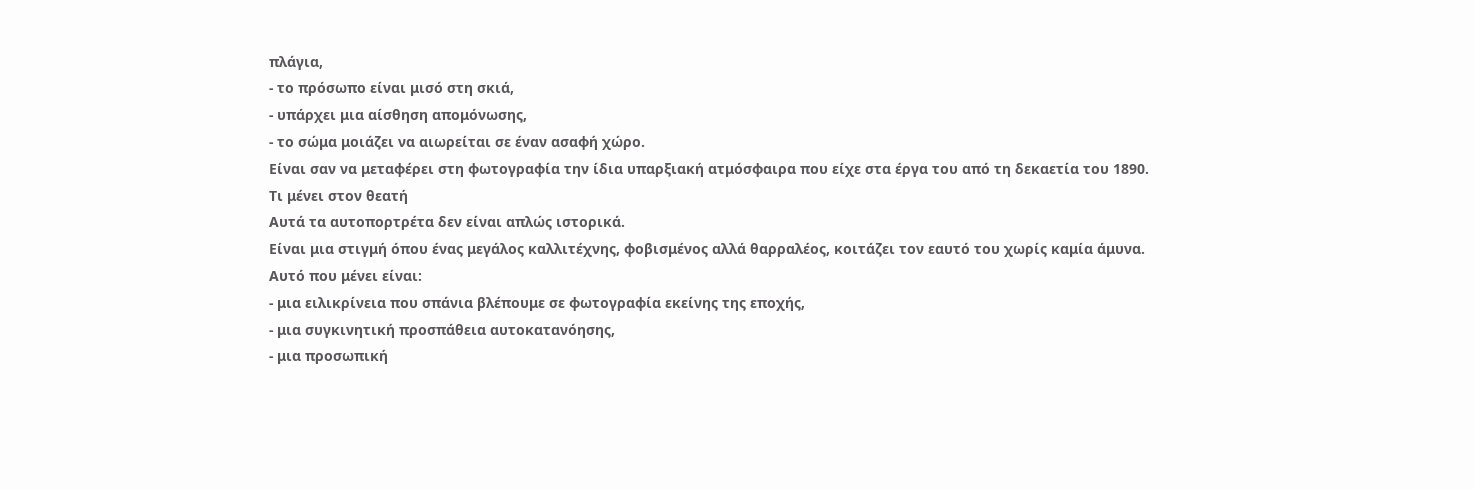πλάγια,
- το πρόσωπο είναι μισό στη σκιά,
- υπάρχει μια αίσθηση απομόνωσης,
- το σώμα μοιάζει να αιωρείται σε έναν ασαφή χώρο.
Είναι σαν να μεταφέρει στη φωτογραφία την ίδια υπαρξιακή ατμόσφαιρα που είχε στα έργα του από τη δεκαετία του 1890.
Τι μένει στον θεατή
Αυτά τα αυτοπορτρέτα δεν είναι απλώς ιστορικά.
Είναι μια στιγμή όπου ένας μεγάλος καλλιτέχνης, φοβισμένος αλλά θαρραλέος, κοιτάζει τον εαυτό του χωρίς καμία άμυνα.
Αυτό που μένει είναι:
- μια ειλικρίνεια που σπάνια βλέπουμε σε φωτογραφία εκείνης της εποχής,
- μια συγκινητική προσπάθεια αυτοκατανόησης,
- μια προσωπική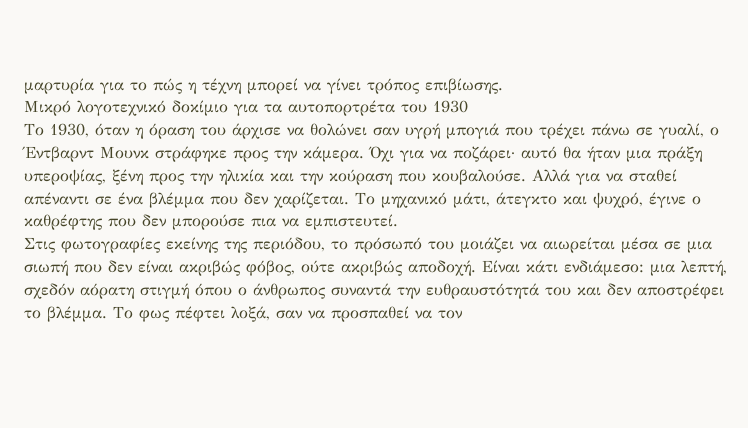μαρτυρία για το πώς η τέχνη μπορεί να γίνει τρόπος επιβίωσης.
Μικρό λογοτεχνικό δοκίμιο για τα αυτοπορτρέτα του 1930
Το 1930, όταν η όραση του άρχισε να θολώνει σαν υγρή μπογιά που τρέχει πάνω σε γυαλί, ο Έντβαρντ Μουνκ στράφηκε προς την κάμερα. Όχι για να ποζάρει· αυτό θα ήταν μια πράξη υπεροψίας, ξένη προς την ηλικία και την κούραση που κουβαλούσε. Αλλά για να σταθεί απέναντι σε ένα βλέμμα που δεν χαρίζεται. Το μηχανικό μάτι, άτεγκτο και ψυχρό, έγινε ο καθρέφτης που δεν μπορούσε πια να εμπιστευτεί.
Στις φωτογραφίες εκείνης της περιόδου, το πρόσωπό του μοιάζει να αιωρείται μέσα σε μια σιωπή που δεν είναι ακριβώς φόβος, ούτε ακριβώς αποδοχή. Είναι κάτι ενδιάμεσο: μια λεπτή, σχεδόν αόρατη στιγμή όπου ο άνθρωπος συναντά την ευθραυστότητά του και δεν αποστρέφει το βλέμμα. Το φως πέφτει λοξά, σαν να προσπαθεί να τον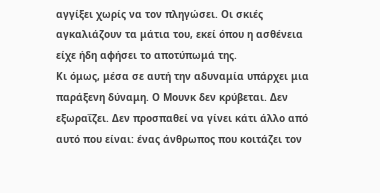αγγίξει χωρίς να τον πληγώσει. Οι σκιές αγκαλιάζουν τα μάτια του, εκεί όπου η ασθένεια είχε ήδη αφήσει το αποτύπωμά της.
Κι όμως, μέσα σε αυτή την αδυναμία υπάρχει μια παράξενη δύναμη. Ο Μουνκ δεν κρύβεται. Δεν εξωραΐζει. Δεν προσπαθεί να γίνει κάτι άλλο από αυτό που είναι: ένας άνθρωπος που κοιτάζει τον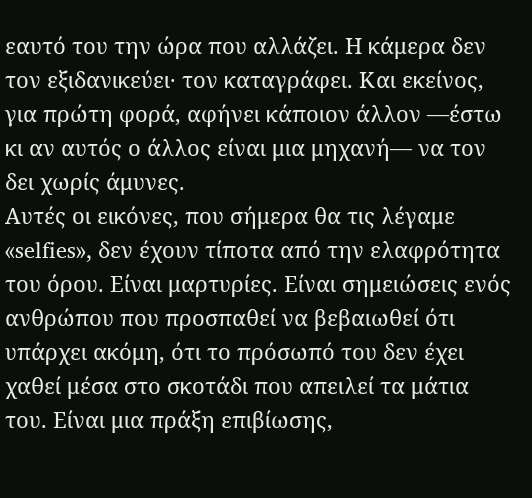εαυτό του την ώρα που αλλάζει. Η κάμερα δεν τον εξιδανικεύει· τον καταγράφει. Και εκείνος, για πρώτη φορά, αφήνει κάποιον άλλον —έστω κι αν αυτός ο άλλος είναι μια μηχανή— να τον δει χωρίς άμυνες.
Αυτές οι εικόνες, που σήμερα θα τις λέγαμε «selfies», δεν έχουν τίποτα από την ελαφρότητα του όρου. Είναι μαρτυρίες. Είναι σημειώσεις ενός ανθρώπου που προσπαθεί να βεβαιωθεί ότι υπάρχει ακόμη, ότι το πρόσωπό του δεν έχει χαθεί μέσα στο σκοτάδι που απειλεί τα μάτια του. Είναι μια πράξη επιβίωσης,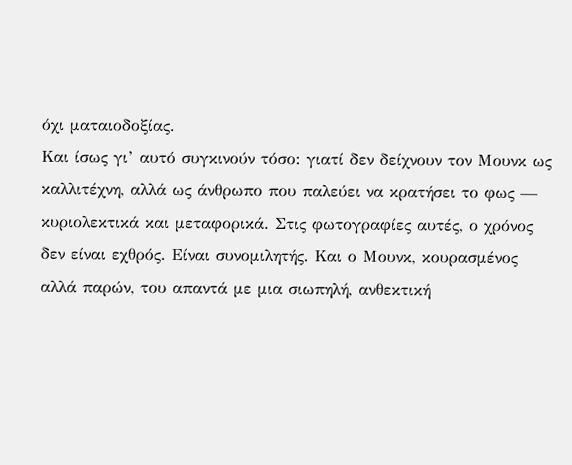όχι ματαιοδοξίας.
Και ίσως γι’ αυτό συγκινούν τόσο: γιατί δεν δείχνουν τον Μουνκ ως καλλιτέχνη, αλλά ως άνθρωπο που παλεύει να κρατήσει το φως — κυριολεκτικά και μεταφορικά. Στις φωτογραφίες αυτές, ο χρόνος δεν είναι εχθρός. Είναι συνομιλητής. Και ο Μουνκ, κουρασμένος αλλά παρών, του απαντά με μια σιωπηλή, ανθεκτική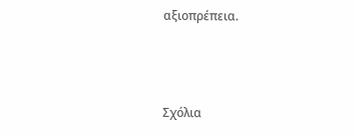αξιοπρέπεια.



Σχόλια